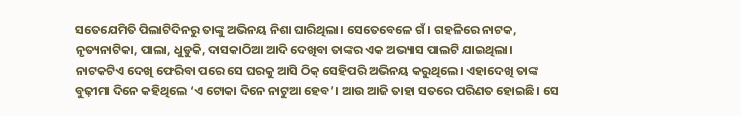ସତେଯେମିତି ପିଲାଟିଦିନରୁ ତାଙ୍କୁ ଅଭିନୟ ନିଶା ଘାରିଥିଲା। ସେତେବେଳେ ଗଁ। ଗହଳିରେ ନାଟକ, ନୃତ୍ୟନାଟିକା, ପାଲା, ଧୁଡୁକି, ଦାସକାଠିଆ ଆଦି ଦେଖିବା ତାଙ୍କର ଏକ ଅଭ୍ୟାସ ପାଲଟି ଯାଇଥିଲା। ନାଟକଟିଏ ଦେଖି ଫେରିବା ପରେ ସେ ଘରକୁ ଆସି ଠିକ୍ ସେହିପରି ଅଭିନୟ କରୁଥିଲେ। ଏହାଦେଖି ତାଙ୍କ ବୁଢ଼ୀମା ଦିନେ କହିଥିଲେ ‘ଏ ଟୋକା ଦିନେ ନାଟୁଆ ହେବ’। ଆଉ ଆଜି ତାହା ସତରେ ପରିଣତ ହୋଇଛି। ସେ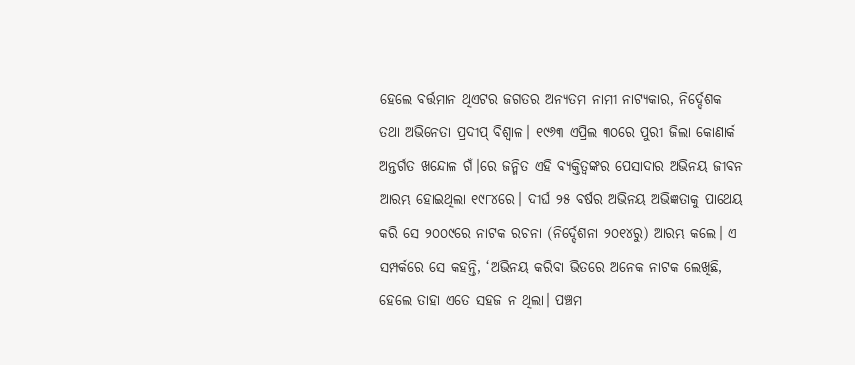ହେଲେ ବର୍ତ୍ତମାନ ଥିଏଟର ଜଗତର ଅନ୍ୟତମ ନାମୀ ନାଟ୍ୟକାର, ନିର୍ଦ୍ଦେଶକ ତଥା ଅଭିନେତା ପ୍ରଦୀପ୍ ବିଶ୍ୱାଳ। ୧୯୬୩ ଏପ୍ରିଲ ୩୦ରେ ପୁରୀ ଜିଲା କୋଣାର୍କ ଅନ୍ତର୍ଗତ ଖନ୍ଦୋଳ ଗଁ।ରେ ଜନ୍ମିତ ଏହି ବ୍ୟକ୍ତିତ୍ୱଙ୍କର ପେସାଦାର ଅଭିନୟ ଜୀବନ ଆରମ୍ଭ ହୋଇଥିଲା ୧୯୮୪ରେ। ଦୀର୍ଘ ୨୫ ବର୍ଷର ଅଭିନୟ ଅଭିଜ୍ଞତାକୁ ପାଥେୟ କରି ସେ ୨୦୦୯ରେ ନାଟକ ରଚନା (ନିର୍ଦ୍ଦେଶନା ୨୦୧୪ରୁ) ଆରମ୍ଭ କଲେ। ଏ ସମ୍ପର୍କରେ ସେ କହନ୍ତି, ‘ଅଭିନୟ କରିବା ଭିତରେ ଅନେକ ନାଟକ ଲେଖିଛି, ହେଲେ ତାହା ଏତେ ସହଜ ନ ଥିଲା। ପଞ୍ଚମ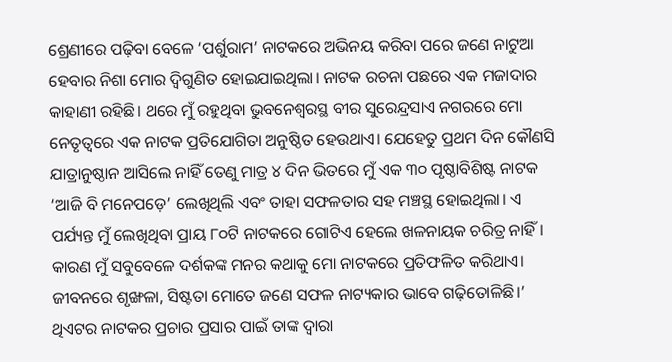ଶ୍ରେଣୀରେ ପଢ଼ିବା ବେଳେ ‘ପର୍ଶୁରାମ’ ନାଟକରେ ଅଭିନୟ କରିବା ପରେ ଜଣେ ନାଟୁଆ ହେବାର ନିଶା ମୋର ଦ୍ୱିଗୁଣିତ ହୋଇଯାଇଥିଲା। ନାଟକ ରଚନା ପଛରେ ଏକ ମଜାଦାର କାହାଣୀ ରହିଛି। ଥରେ ମୁଁ ରହୁଥିବା ଭୁବନେଶ୍ୱରସ୍ଥ ବୀର ସୁରେନ୍ଦ୍ରସାଏ ନଗରରେ ମୋ ନେତୃତ୍ୱରେ ଏକ ନାଟକ ପ୍ରତିଯୋଗିତା ଅନୁଷ୍ଠିତ ହେଉଥାଏ। ଯେହେତୁ ପ୍ରଥମ ଦିନ କୌଣସି ଯାତ୍ରାନୁଷ୍ଠାନ ଆସିଲେ ନାହିଁ ତେଣୁ ମାତ୍ର ୪ ଦିନ ଭିତରେ ମୁଁ ଏକ ୩୦ ପୃଷ୍ଠାବିଶିଷ୍ଟ ନାଟକ ‘ଆଜି ବି ମନେପଡ଼େ’ ଲେଖିଥିଲି ଏବଂ ତାହା ସଫଳତାର ସହ ମଞ୍ଚସ୍ଥ ହୋଇଥିଲା। ଏ ପର୍ଯ୍ୟନ୍ତ ମୁଁ ଲେଖିଥିବା ପ୍ରାୟ ୮୦ଟି ନାଟକରେ ଗୋଟିଏ ହେଲେ ଖଳନାୟକ ଚରିତ୍ର ନାହିଁ। କାରଣ ମୁଁ ସବୁବେଳେ ଦର୍ଶକଙ୍କ ମନର କଥାକୁ ମୋ ନାଟକରେ ପ୍ରତିଫଳିତ କରିଥାଏ। ଜୀବନରେ ଶୃଙ୍ଖଳା, ସିଷ୍ଟତା ମୋତେ ଜଣେ ସଫଳ ନାଟ୍ୟକାର ଭାବେ ଗଢ଼ିତୋଳିଛି।’ ଥିଏଟର ନାଟକର ପ୍ରଚାର ପ୍ରସାର ପାଇଁ ତାଙ୍କ ଦ୍ୱାରା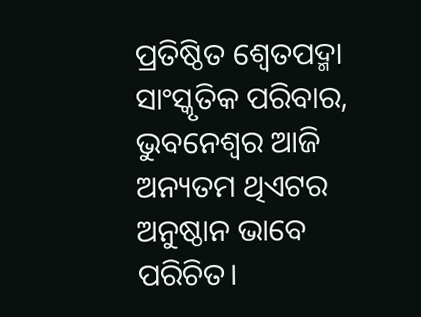ପ୍ରତିଷ୍ଠିତ ଶ୍ୱେତପଦ୍ମା ସାଂସ୍କୃତିକ ପରିବାର, ଭୁବନେଶ୍ୱର ଆଜି ଅନ୍ୟତମ ଥିଏଟର ଅନୁଷ୍ଠାନ ଭାବେ ପରିଚିତ।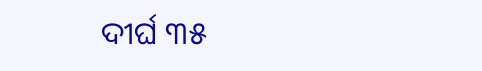ଦୀର୍ଘ ୩୫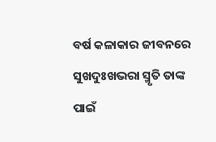ବର୍ଷ କଳାକାର ଜୀବନରେ ସୁଖଦୁଃଖଭରା ସ୍ମୃତି ତାଙ୍କ ପାଇଁ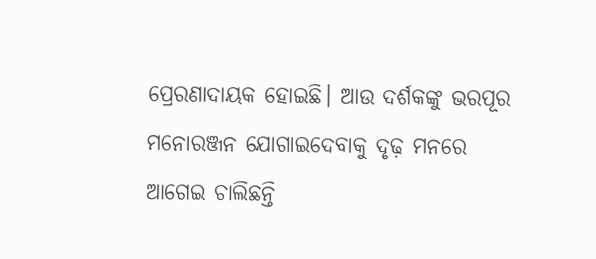ପ୍ରେରଣାଦାୟକ ହୋଇଛି। ଆଉ ଦର୍ଶକଙ୍କୁ ଭରପୂର ମନୋରଞ୍ଜନ ଯୋଗାଇଦେବାକୁ ଦୃଢ଼ ମନରେ ଆଗେଇ ଚାଲିଛନ୍ତି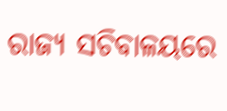ରାଜ୍ୟ ସଚିବାଳୟରେ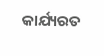କାର୍ଯ୍ୟରତ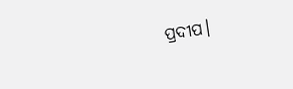ପ୍ରଦୀପ।